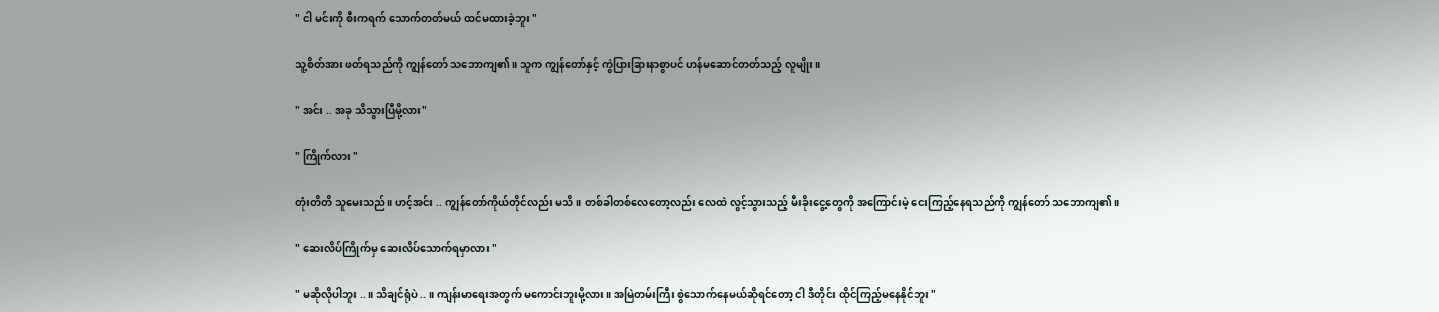" ငါ မင်းကို စီးကရက် သောက်တတ်မယ် ထင်မထားခဲ့ဘူး "

သူ့စိတ်အား ဖတ်ရသည်ကို ကျွန်တော် သဘောကျ၏။ သူက ကျွန်တော်နှင့် ကွဲပြားခြားနာစွာပင် ဟန်မဆောင်တတ်သည့် လူမျိုး။

" အင်း .. အခု သိသွားပြီမို့လား"

" ကြိုက်လား "

တုံးတိတိ သူမေးသည်။ ဟင့်အင်း .. ကျွန်တော်ကိုယ်တိုင်လည်း မသိ။ တစ်ခါတစ်လေတော့လည်း လေထဲ လွင့်သွားသည့် မီးခိုးငွေ့တွေကို အကြောင်းမဲ့ ငေးကြည့်နေရသည်ကို ကျွန်တော် သဘောကျ၏။

" ဆေးလိပ်ကြိုက်မှ ဆေးလိပ်သောက်ရမှာလား "

" မဆိုလိုပါဘူး ..။ သိချင်ရုံပဲ .. ။ ကျန်းမာရေးအတွက် မကောင်းဘူးမို့လား။ အမြဲတမ်းကြီး စွဲသောက်နေမယ်ဆိုရင်တော့ ငါ ဒီတိုင်း ထိုင်ကြည့်မနေနိုင်ဘူး "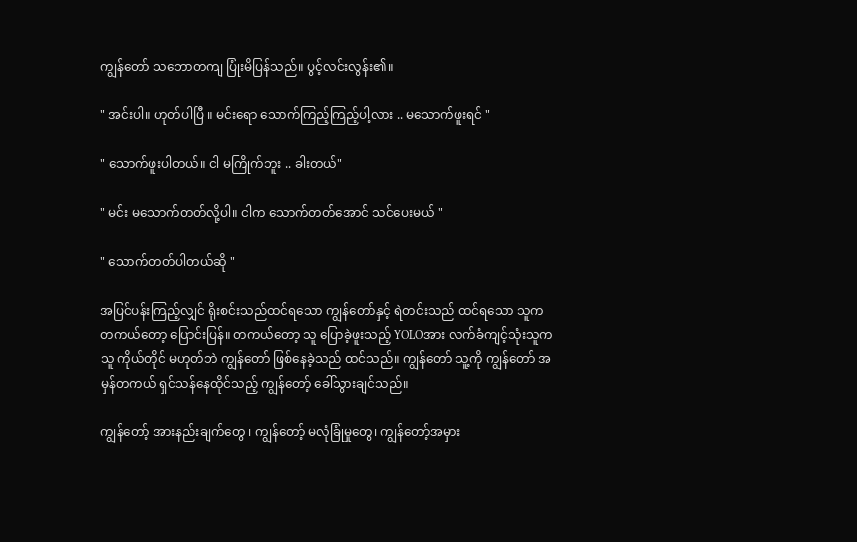ကျွန်တော် သဘောတကျ ပြုံးမိပြန်သည်။ ပွင့်လင်းလွန်း၏။

" အင်းပါ။ ဟုတ်ပါပြီ ။ မင်းရော သောက်ကြည့်ကြည့်ပါ့လား .. မသောက်ဖူးရင် "

" သောက်ဖူးပါတယ်။ ငါ မကြိုက်ဘူး .. ခါးတယ်"

" မင်း မသောက်တတ်လို့ပါ။ ငါက သောက်တတ်အောင် သင်ပေးမယ် "

" သောက်တတ်ပါတယ်ဆို "

အပြင်ပန်းကြည့်လျှင် ရိုးစင်းသည်ထင်ရသော ကျွန်တော်နှင့် ရဲတင်းသည် ထင်ရသော သူက တကယ်တော့ ပြောင်းပြန်။ တကယ်တော့ သူ ပြောခဲ့ဖူးသည့် YOLOအား လက်ခံကျင့်သုံးသူက သူ ကိုယ်တိုင် မဟုတ်ဘဲ ကျွန်တော် ဖြစ်နေခဲ့သည် ထင်သည်။ ကျွန်တော် သူ့ကို ကျွန်တော် အမှန်တကယ် ရှင်သန်နေထိုင်သည့် ကျွန်တော့် ခေါ်သွားချင်သည်။

ကျွန်တော့် အားနည်းချက်တွေ ၊ ကျွန်တော့် မလုံခြုံမှုတွေ၊ ကျွန်တော့်အမှား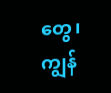တွေ၊ ကျွန်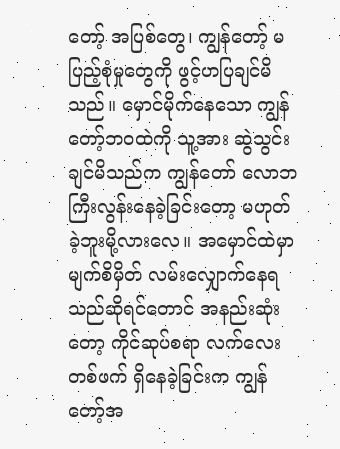တော့် အပြစ်တွေ၊ ကျွန်တော့် မပြည့်စုံမှုတွေကို ဖွင့်ဟပြချင်မိသည်။ မှောင်မိုက်နေသော ကျွန်တော့်ဘဝထဲကို သူ့အား ဆွဲသွင်းချင်မိသည်က ကျွန်တော် လောဘကြီးလွန်းနေခဲ့ခြင်းတော့ မဟုတ်ခဲ့ဘူးမို့လားလေ။ အမှောင်ထဲမှာ မျက်စိမှိတ် လမ်းလျှောက်နေရသည်ဆိုရင်တောင် အနည်းဆုံးတော့ ကိုင်ဆုပ်စရာ လက်လေးတစ်ဖက် ရှိနေခဲ့ခြင်းက ကျွန်တော့်အ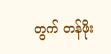တွက် တန်ဖိုး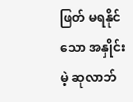ဖြတ် မရနိုင်သော အနှိုင်းမဲ့ ဆုလာဘ်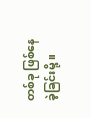တစ်ခု ဖြစ်နေခဲ့ခြင်းမို့ ။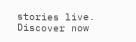stories live. Discover now